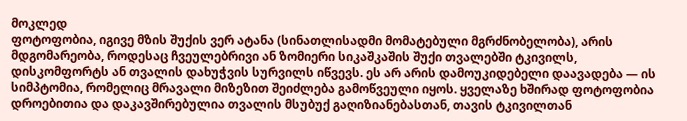მოკლედ
ფოტოფობია, იგივე მზის შუქის ვერ ატანა (სინათლისადმი მომატებული მგრძნობელობა), არის მდგომარეობა, როდესაც ჩვეულებრივი ან ზომიერი სიკაშკაშის შუქი თვალებში ტკივილს, დისკომფორტს ან თვალის დახუჭვის სურვილს იწვევს. ეს არ არის დამოუკიდებელი დაავადება — ის სიმპტომია, რომელიც მრავალი მიზეზით შეიძლება გამოწვეული იყოს. ყველაზე ხშირად ფოტოფობია დროებითია და დაკავშირებულია თვალის მსუბუქ გაღიზიანებასთან, თავის ტკივილთან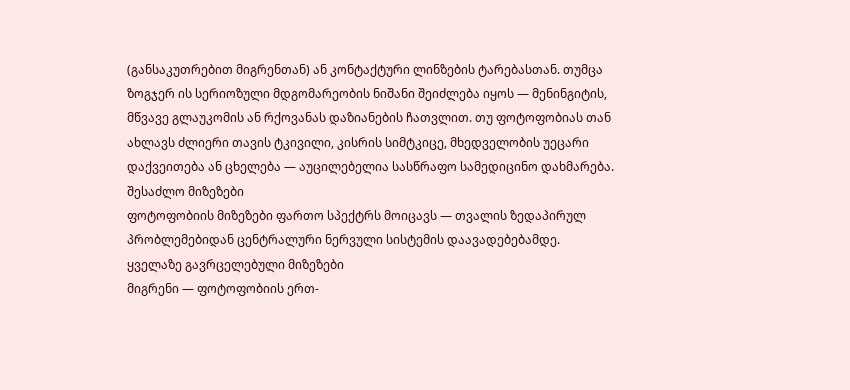(განსაკუთრებით მიგრენთან) ან კონტაქტური ლინზების ტარებასთან. თუმცა ზოგჯერ ის სერიოზული მდგომარეობის ნიშანი შეიძლება იყოს — მენინგიტის, მწვავე გლაუკომის ან რქოვანას დაზიანების ჩათვლით. თუ ფოტოფობიას თან ახლავს ძლიერი თავის ტკივილი, კისრის სიმტკიცე, მხედველობის უეცარი დაქვეითება ან ცხელება — აუცილებელია სასწრაფო სამედიცინო დახმარება.
შესაძლო მიზეზები
ფოტოფობიის მიზეზები ფართო სპექტრს მოიცავს — თვალის ზედაპირულ პრობლემებიდან ცენტრალური ნერვული სისტემის დაავადებებამდე.
ყველაზე გავრცელებული მიზეზები
მიგრენი — ფოტოფობიის ერთ-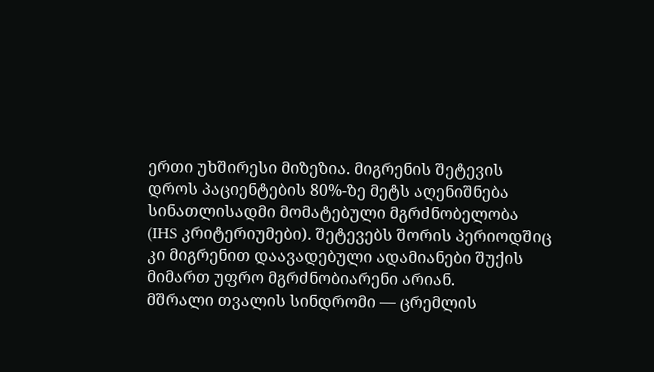ერთი უხშირესი მიზეზია. მიგრენის შეტევის დროს პაციენტების 80%-ზე მეტს აღენიშნება სინათლისადმი მომატებული მგრძნობელობა (IHS კრიტერიუმები). შეტევებს შორის პერიოდშიც კი მიგრენით დაავადებული ადამიანები შუქის მიმართ უფრო მგრძნობიარენი არიან.
მშრალი თვალის სინდრომი — ცრემლის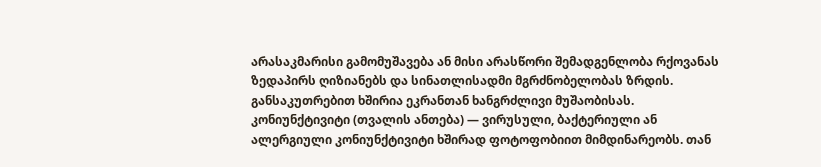არასაკმარისი გამომუშავება ან მისი არასწორი შემადგენლობა რქოვანას ზედაპირს ღიზიანებს და სინათლისადმი მგრძნობელობას ზრდის. განსაკუთრებით ხშირია ეკრანთან ხანგრძლივი მუშაობისას.
კონიუნქტივიტი (თვალის ანთება) — ვირუსული, ბაქტერიული ან ალერგიული კონიუნქტივიტი ხშირად ფოტოფობიით მიმდინარეობს. თან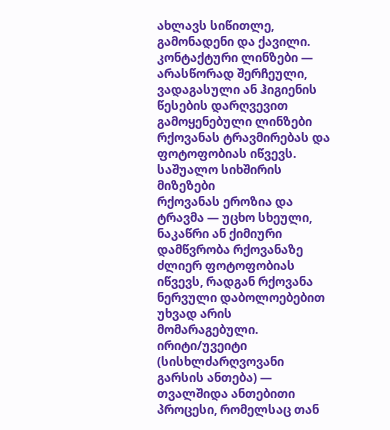ახლავს სიწითლე, გამონადენი და ქავილი.
კონტაქტური ლინზები — არასწორად შერჩეული, ვადაგასული ან ჰიგიენის წესების დარღვევით გამოყენებული ლინზები რქოვანას ტრავმირებას და ფოტოფობიას იწვევს.
საშუალო სიხშირის მიზეზები
რქოვანას ეროზია და ტრავმა — უცხო სხეული, ნაკაწრი ან ქიმიური დამწვრობა რქოვანაზე ძლიერ ფოტოფობიას იწვევს, რადგან რქოვანა ნერვული დაბოლოებებით უხვად არის მომარაგებული.
ირიტი/უვეიტი (სისხლძარღვოვანი გარსის ანთება) — თვალშიდა ანთებითი პროცესი, რომელსაც თან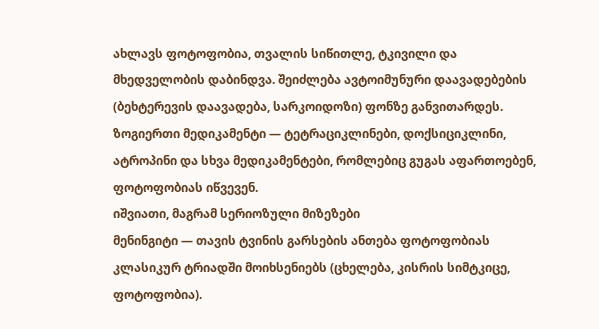ახლავს ფოტოფობია, თვალის სიწითლე, ტკივილი და მხედველობის დაბინდვა. შეიძლება ავტოიმუნური დაავადებების (ბეხტერევის დაავადება, სარკოიდოზი) ფონზე განვითარდეს.
ზოგიერთი მედიკამენტი — ტეტრაციკლინები, დოქსიციკლინი, ატროპინი და სხვა მედიკამენტები, რომლებიც გუგას აფართოებენ, ფოტოფობიას იწვევენ.
იშვიათი, მაგრამ სერიოზული მიზეზები
მენინგიტი — თავის ტვინის გარსების ანთება ფოტოფობიას კლასიკურ ტრიადში მოიხსენიებს (ცხელება, კისრის სიმტკიცე, ფოტოფობია).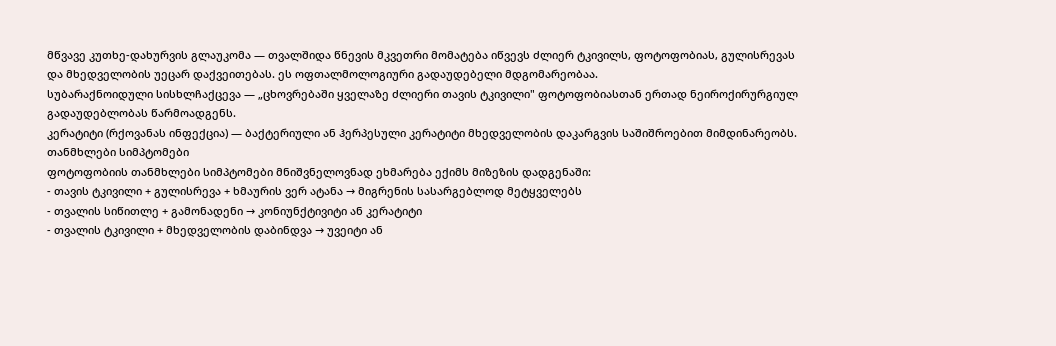მწვავე კუთხე-დახურვის გლაუკომა — თვალშიდა წნევის მკვეთრი მომატება იწვევს ძლიერ ტკივილს, ფოტოფობიას, გულისრევას და მხედველობის უეცარ დაქვეითებას. ეს ოფთალმოლოგიური გადაუდებელი მდგომარეობაა.
სუბარაქნოიდული სისხლჩაქცევა — „ცხოვრებაში ყველაზე ძლიერი თავის ტკივილი" ფოტოფობიასთან ერთად ნეიროქირურგიულ გადაუდებლობას წარმოადგენს.
კერატიტი (რქოვანას ინფექცია) — ბაქტერიული ან ჰერპესული კერატიტი მხედველობის დაკარგვის საშიშროებით მიმდინარეობს.
თანმხლები სიმპტომები
ფოტოფობიის თანმხლები სიმპტომები მნიშვნელოვნად ეხმარება ექიმს მიზეზის დადგენაში:
- თავის ტკივილი + გულისრევა + ხმაურის ვერ ატანა → მიგრენის სასარგებლოდ მეტყველებს
- თვალის სიწითლე + გამონადენი → კონიუნქტივიტი ან კერატიტი
- თვალის ტკივილი + მხედველობის დაბინდვა → უვეიტი ან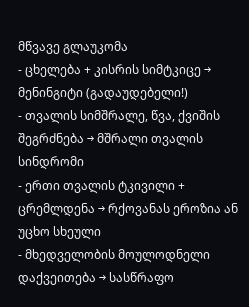მწვავე გლაუკომა
- ცხელება + კისრის სიმტკიცე → მენინგიტი (გადაუდებელი!)
- თვალის სიმშრალე, წვა, ქვიშის შეგრძნება → მშრალი თვალის სინდრომი
- ერთი თვალის ტკივილი + ცრემლდენა → რქოვანას ეროზია ან უცხო სხეული
- მხედველობის მოულოდნელი დაქვეითება → სასწრაფო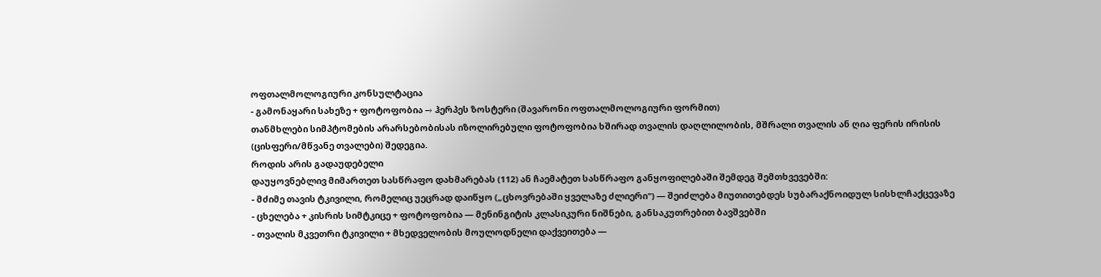ოფთალმოლოგიური კონსულტაცია
- გამონაყარი სახეზე + ფოტოფობია → ჰერპეს ზოსტერი (შავარონი ოფთალმოლოგიური ფორმით)
თანმხლები სიმპტომების არარსებობისას იზოლირებული ფოტოფობია ხშირად თვალის დაღლილობის, მშრალი თვალის ან ღია ფერის ირისის (ცისფერი/მწვანე თვალები) შედეგია.
როდის არის გადაუდებელი
დაუყოვნებლივ მიმართეთ სასწრაფო დახმარებას (112) ან ჩაემატეთ სასწრაფო განყოფილებაში შემდეგ შემთხვევებში:
- მძიმე თავის ტკივილი, რომელიც უეცრად დაიწყო („ცხოვრებაში ყველაზე ძლიერი") — შეიძლება მიუთითებდეს სუბარაქნოიდულ სისხლჩაქცევაზე
- ცხელება + კისრის სიმტკიცე + ფოტოფობია — მენინგიტის კლასიკური ნიშნები, განსაკუთრებით ბავშვებში
- თვალის მკვეთრი ტკივილი + მხედველობის მოულოდნელი დაქვეითება —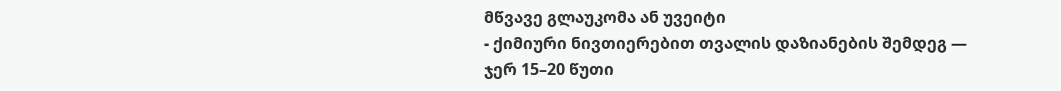მწვავე გლაუკომა ან უვეიტი
- ქიმიური ნივთიერებით თვალის დაზიანების შემდეგ — ჯერ 15–20 წუთი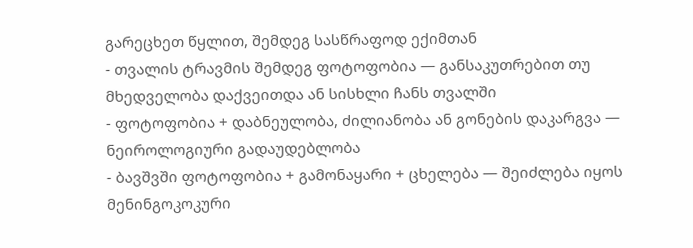გარეცხეთ წყლით, შემდეგ სასწრაფოდ ექიმთან
- თვალის ტრავმის შემდეგ ფოტოფობია — განსაკუთრებით თუ მხედველობა დაქვეითდა ან სისხლი ჩანს თვალში
- ფოტოფობია + დაბნეულობა, ძილიანობა ან გონების დაკარგვა — ნეიროლოგიური გადაუდებლობა
- ბავშვში ფოტოფობია + გამონაყარი + ცხელება — შეიძლება იყოს მენინგოკოკური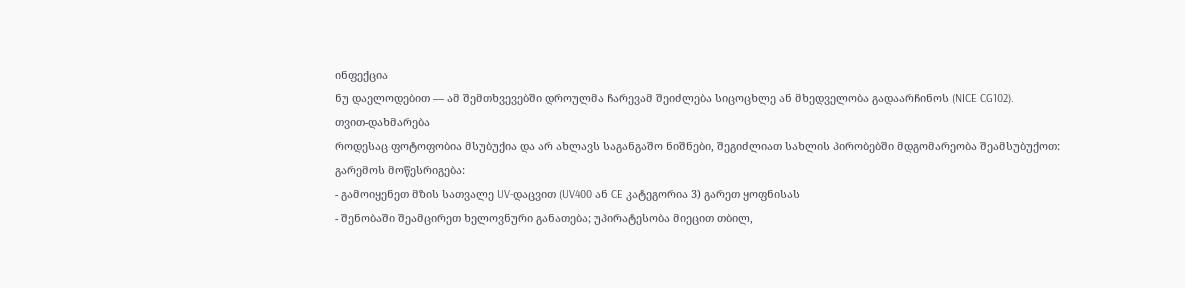ინფექცია
ნუ დაელოდებით — ამ შემთხვევებში დროულმა ჩარევამ შეიძლება სიცოცხლე ან მხედველობა გადაარჩინოს (NICE CG102).
თვით-დახმარება
როდესაც ფოტოფობია მსუბუქია და არ ახლავს საგანგაშო ნიშნები, შეგიძლიათ სახლის პირობებში მდგომარეობა შეამსუბუქოთ:
გარემოს მოწესრიგება:
- გამოიყენეთ მზის სათვალე UV-დაცვით (UV400 ან CE კატეგორია 3) გარეთ ყოფნისას
- შენობაში შეამცირეთ ხელოვნური განათება; უპირატესობა მიეცით თბილ,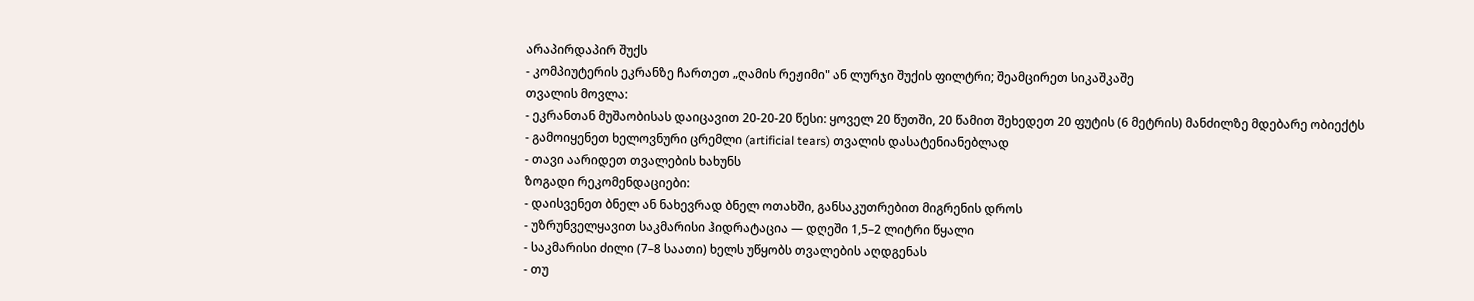არაპირდაპირ შუქს
- კომპიუტერის ეკრანზე ჩართეთ „ღამის რეჟიმი" ან ლურჯი შუქის ფილტრი; შეამცირეთ სიკაშკაშე
თვალის მოვლა:
- ეკრანთან მუშაობისას დაიცავით 20-20-20 წესი: ყოველ 20 წუთში, 20 წამით შეხედეთ 20 ფუტის (6 მეტრის) მანძილზე მდებარე ობიექტს
- გამოიყენეთ ხელოვნური ცრემლი (artificial tears) თვალის დასატენიანებლად
- თავი აარიდეთ თვალების ხახუნს
ზოგადი რეკომენდაციები:
- დაისვენეთ ბნელ ან ნახევრად ბნელ ოთახში, განსაკუთრებით მიგრენის დროს
- უზრუნველყავით საკმარისი ჰიდრატაცია — დღეში 1,5–2 ლიტრი წყალი
- საკმარისი ძილი (7–8 საათი) ხელს უწყობს თვალების აღდგენას
- თუ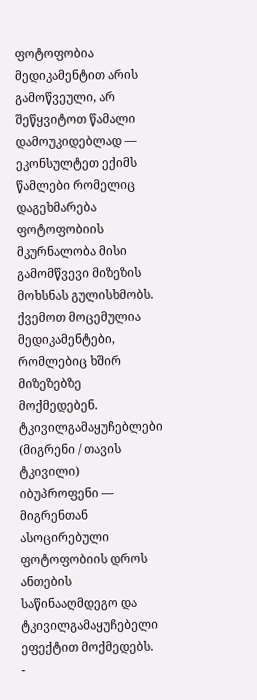ფოტოფობია მედიკამენტით არის გამოწვეული, არ შეწყვიტოთ წამალი დამოუკიდებლად — ეკონსულტეთ ექიმს
წამლები რომელიც დაგეხმარება
ფოტოფობიის მკურნალობა მისი გამომწვევი მიზეზის მოხსნას გულისხმობს. ქვემოთ მოცემულია მედიკამენტები, რომლებიც ხშირ მიზეზებზე მოქმედებენ.
ტკივილგამაყუჩებლები (მიგრენი / თავის ტკივილი)
იბუპროფენი — მიგრენთან ასოცირებული ფოტოფობიის დროს ანთების საწინააღმდეგო და ტკივილგამაყუჩებელი ეფექტით მოქმედებს.
-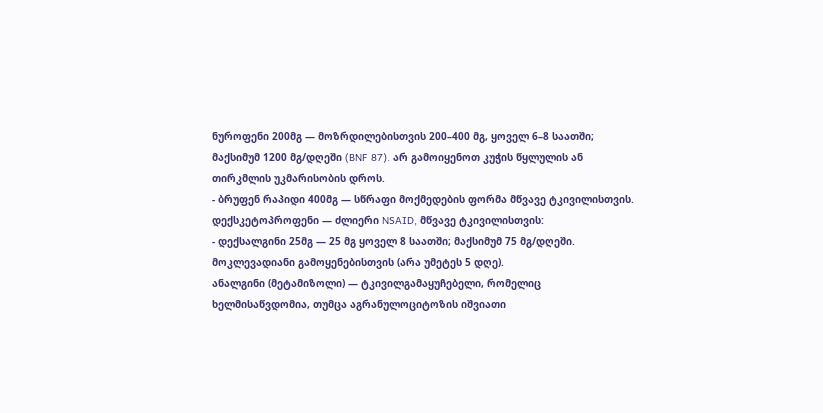ნუროფენი 200მგ — მოზრდილებისთვის 200–400 მგ, ყოველ 6–8 საათში; მაქსიმუმ 1200 მგ/დღეში (BNF 87). არ გამოიყენოთ კუჭის წყლულის ან თირკმლის უკმარისობის დროს.
- ბრუფენ რაპიდი 400მგ — სწრაფი მოქმედების ფორმა მწვავე ტკივილისთვის.
დექსკეტოპროფენი — ძლიერი NSAID, მწვავე ტკივილისთვის:
- დექსალგინი 25მგ — 25 მგ ყოველ 8 საათში; მაქსიმუმ 75 მგ/დღეში. მოკლევადიანი გამოყენებისთვის (არა უმეტეს 5 დღე).
ანალგინი (მეტამიზოლი) — ტკივილგამაყუჩებელი, რომელიც ხელმისაწვდომია, თუმცა აგრანულოციტოზის იშვიათი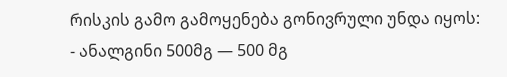რისკის გამო გამოყენება გონივრული უნდა იყოს:
- ანალგინი 500მგ — 500 მგ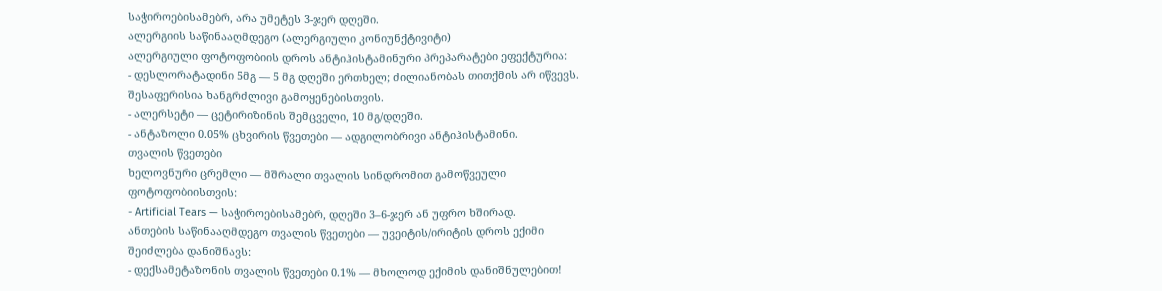საჭიროებისამებრ, არა უმეტეს 3-ჯერ დღეში.
ალერგიის საწინააღმდეგო (ალერგიული კონიუნქტივიტი)
ალერგიული ფოტოფობიის დროს ანტიჰისტამინური პრეპარატები ეფექტურია:
- დესლორატადინი 5მგ — 5 მგ დღეში ერთხელ; ძილიანობას თითქმის არ იწვევს. შესაფერისია ხანგრძლივი გამოყენებისთვის.
- ალერსეტი — ცეტირიზინის შემცველი, 10 მგ/დღეში.
- ანტაზოლი 0.05% ცხვირის წვეთები — ადგილობრივი ანტიჰისტამინი.
თვალის წვეთები
ხელოვნური ცრემლი — მშრალი თვალის სინდრომით გამოწვეული ფოტოფობიისთვის:
- Artificial Tears — საჭიროებისამებრ, დღეში 3–6-ჯერ ან უფრო ხშირად.
ანთების საწინააღმდეგო თვალის წვეთები — უვეიტის/ირიტის დროს ექიმი შეიძლება დანიშნავს:
- დექსამეტაზონის თვალის წვეთები 0.1% — მხოლოდ ექიმის დანიშნულებით!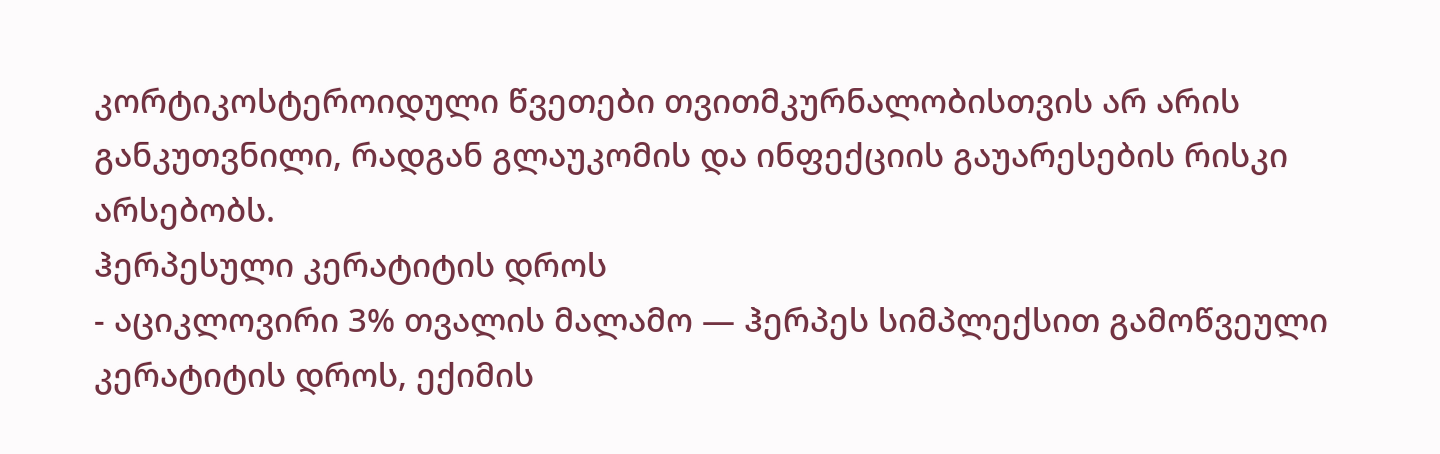კორტიკოსტეროიდული წვეთები თვითმკურნალობისთვის არ არის განკუთვნილი, რადგან გლაუკომის და ინფექციის გაუარესების რისკი არსებობს.
ჰერპესული კერატიტის დროს
- აციკლოვირი 3% თვალის მალამო — ჰერპეს სიმპლექსით გამოწვეული კერატიტის დროს, ექიმის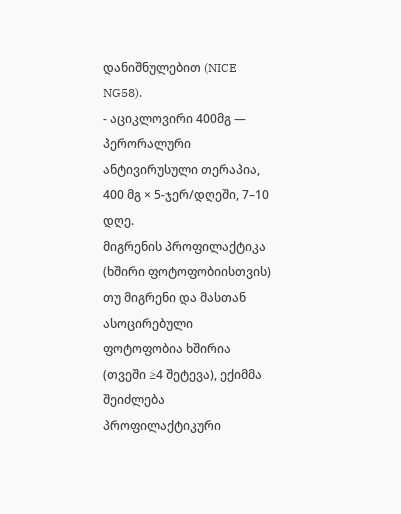დანიშნულებით (NICE NG58).
- აციკლოვირი 400მგ — პერორალური ანტივირუსული თერაპია, 400 მგ × 5-ჯერ/დღეში, 7–10 დღე.
მიგრენის პროფილაქტიკა (ხშირი ფოტოფობიისთვის)
თუ მიგრენი და მასთან ასოცირებული ფოტოფობია ხშირია (თვეში ≥4 შეტევა), ექიმმა შეიძლება პროფილაქტიკური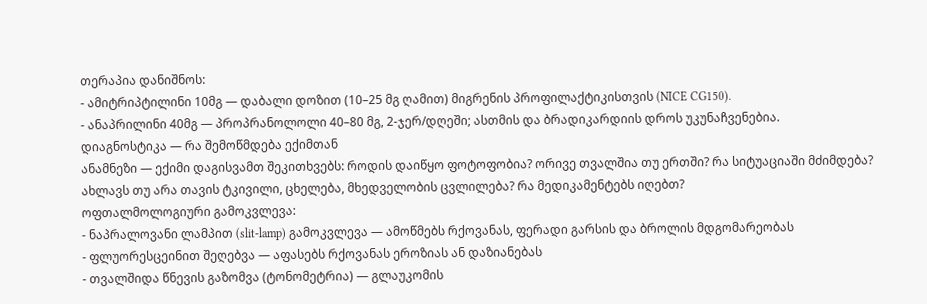თერაპია დანიშნოს:
- ამიტრიპტილინი 10მგ — დაბალი დოზით (10–25 მგ ღამით) მიგრენის პროფილაქტიკისთვის (NICE CG150).
- ანაპრილინი 40მგ — პროპრანოლოლი 40–80 მგ, 2-ჯერ/დღეში; ასთმის და ბრადიკარდიის დროს უკუნაჩვენებია.
დიაგნოსტიკა — რა შემოწმდება ექიმთან
ანამნეზი — ექიმი დაგისვამთ შეკითხვებს: როდის დაიწყო ფოტოფობია? ორივე თვალშია თუ ერთში? რა სიტუაციაში მძიმდება? ახლავს თუ არა თავის ტკივილი, ცხელება, მხედველობის ცვლილება? რა მედიკამენტებს იღებთ?
ოფთალმოლოგიური გამოკვლევა:
- ნაპრალოვანი ლამპით (slit-lamp) გამოკვლევა — ამოწმებს რქოვანას, ფერადი გარსის და ბროლის მდგომარეობას
- ფლუორესცეინით შეღებვა — აფასებს რქოვანას ეროზიას ან დაზიანებას
- თვალშიდა წნევის გაზომვა (ტონომეტრია) — გლაუკომის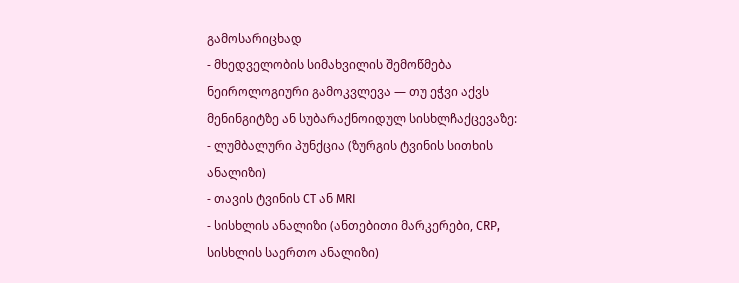გამოსარიცხად
- მხედველობის სიმახვილის შემოწმება
ნეიროლოგიური გამოკვლევა — თუ ეჭვი აქვს მენინგიტზე ან სუბარაქნოიდულ სისხლჩაქცევაზე:
- ლუმბალური პუნქცია (ზურგის ტვინის სითხის ანალიზი)
- თავის ტვინის CT ან MRI
- სისხლის ანალიზი (ანთებითი მარკერები, CRP, სისხლის საერთო ანალიზი)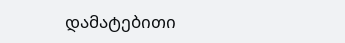დამატებითი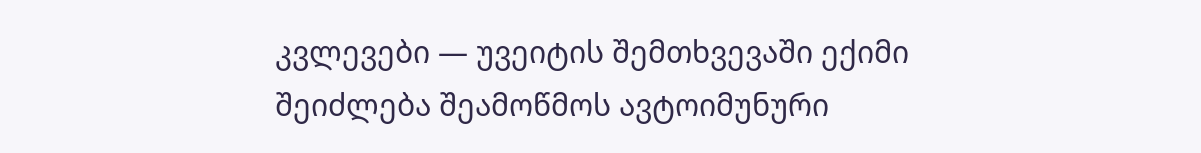კვლევები — უვეიტის შემთხვევაში ექიმი შეიძლება შეამოწმოს ავტოიმუნური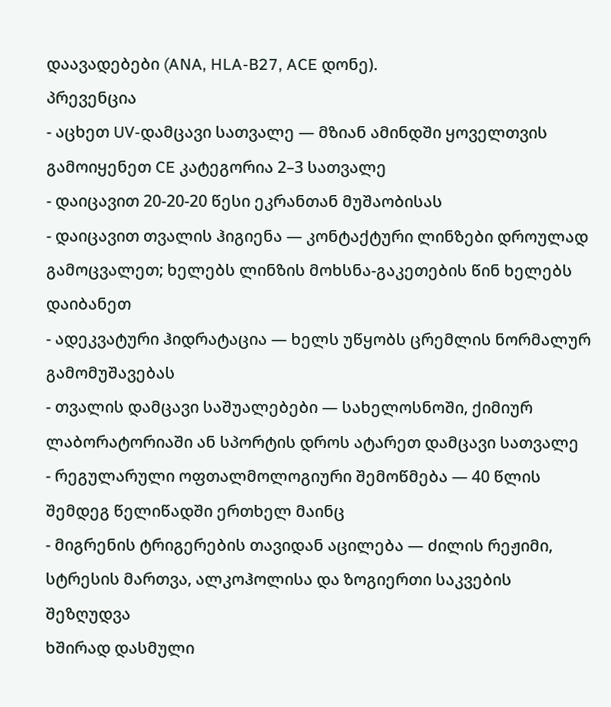დაავადებები (ANA, HLA-B27, ACE დონე).
პრევენცია
- აცხეთ UV-დამცავი სათვალე — მზიან ამინდში ყოველთვის გამოიყენეთ CE კატეგორია 2–3 სათვალე
- დაიცავით 20-20-20 წესი ეკრანთან მუშაობისას
- დაიცავით თვალის ჰიგიენა — კონტაქტური ლინზები დროულად გამოცვალეთ; ხელებს ლინზის მოხსნა-გაკეთების წინ ხელებს დაიბანეთ
- ადეკვატური ჰიდრატაცია — ხელს უწყობს ცრემლის ნორმალურ გამომუშავებას
- თვალის დამცავი საშუალებები — სახელოსნოში, ქიმიურ ლაბორატორიაში ან სპორტის დროს ატარეთ დამცავი სათვალე
- რეგულარული ოფთალმოლოგიური შემოწმება — 40 წლის შემდეგ წელიწადში ერთხელ მაინც
- მიგრენის ტრიგერების თავიდან აცილება — ძილის რეჟიმი, სტრესის მართვა, ალკოჰოლისა და ზოგიერთი საკვების შეზღუდვა
ხშირად დასმული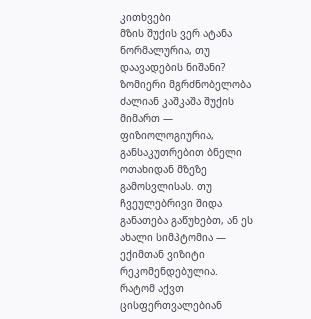კითხვები
მზის შუქის ვერ ატანა ნორმალურია, თუ დაავადების ნიშანი?
ზომიერი მგრძნობელობა ძალიან კაშკაშა შუქის მიმართ — ფიზიოლოგიურია, განსაკუთრებით ბნელი ოთახიდან მზეზე გამოსვლისას. თუ ჩვეულებრივი შიდა განათება გაწუხებთ, ან ეს ახალი სიმპტომია — ექიმთან ვიზიტი რეკომენდებულია.
რატომ აქვთ ცისფერთვალებიან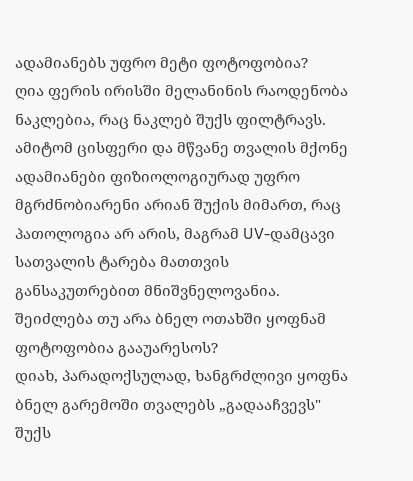ადამიანებს უფრო მეტი ფოტოფობია?
ღია ფერის ირისში მელანინის რაოდენობა ნაკლებია, რაც ნაკლებ შუქს ფილტრავს. ამიტომ ცისფერი და მწვანე თვალის მქონე ადამიანები ფიზიოლოგიურად უფრო მგრძნობიარენი არიან შუქის მიმართ, რაც პათოლოგია არ არის, მაგრამ UV-დამცავი სათვალის ტარება მათთვის განსაკუთრებით მნიშვნელოვანია.
შეიძლება თუ არა ბნელ ოთახში ყოფნამ ფოტოფობია გააუარესოს?
დიახ, პარადოქსულად, ხანგრძლივი ყოფნა ბნელ გარემოში თვალებს „გადააჩვევს" შუქს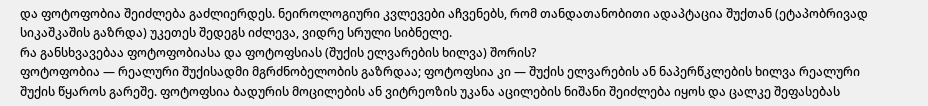და ფოტოფობია შეიძლება გაძლიერდეს. ნეიროლოგიური კვლევები აჩვენებს, რომ თანდათანობითი ადაპტაცია შუქთან (ეტაპობრივად სიკაშკაშის გაზრდა) უკეთეს შედეგს იძლევა, ვიდრე სრული სიბნელე.
რა განსხვავებაა ფოტოფობიასა და ფოტოფსიას (შუქის ელვარების ხილვა) შორის?
ფოტოფობია — რეალური შუქისადმი მგრძნობელობის გაზრდაა; ფოტოფსია კი — შუქის ელვარების ან ნაპერწკლების ხილვა რეალური შუქის წყაროს გარეშე. ფოტოფსია ბადურის მოცილების ან ვიტრეოზის უკანა აცილების ნიშანი შეიძლება იყოს და ცალკე შეფასებას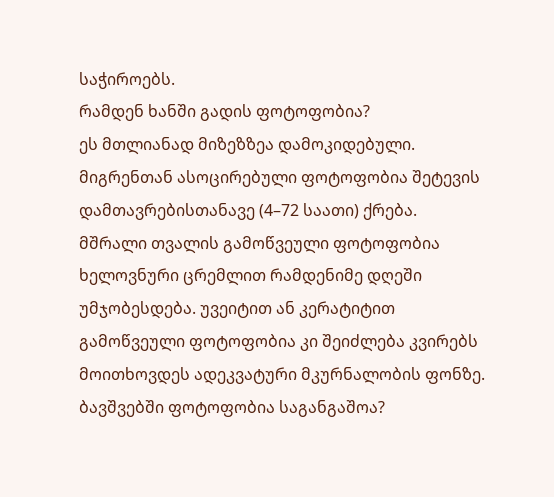საჭიროებს.
რამდენ ხანში გადის ფოტოფობია?
ეს მთლიანად მიზეზზეა დამოკიდებული. მიგრენთან ასოცირებული ფოტოფობია შეტევის დამთავრებისთანავე (4–72 საათი) ქრება. მშრალი თვალის გამოწვეული ფოტოფობია ხელოვნური ცრემლით რამდენიმე დღეში უმჯობესდება. უვეიტით ან კერატიტით გამოწვეული ფოტოფობია კი შეიძლება კვირებს მოითხოვდეს ადეკვატური მკურნალობის ფონზე.
ბავშვებში ფოტოფობია საგანგაშოა?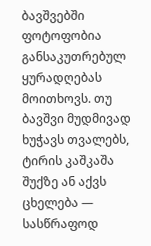ბავშვებში ფოტოფობია განსაკუთრებულ ყურადღებას მოითხოვს. თუ ბავშვი მუდმივად ხუჭავს თვალებს, ტირის კაშკაშა შუქზე ან აქვს ცხელება — სასწრაფოდ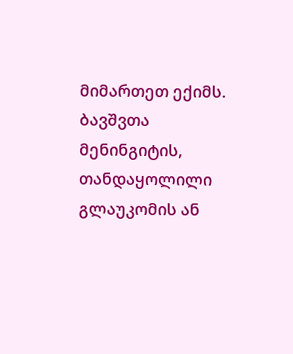მიმართეთ ექიმს. ბავშვთა მენინგიტის, თანდაყოლილი გლაუკომის ან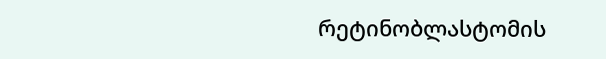რეტინობლასტომის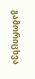გამორიცხვა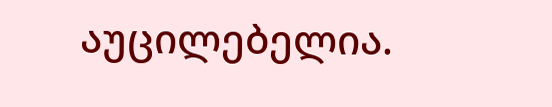აუცილებელია.